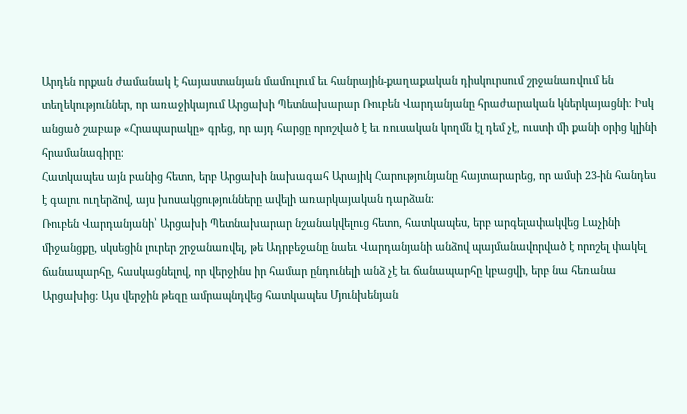Արդեն որքան ժամանակ է հայաստանյան մամուլում եւ հանրային-քաղաքական դիսկուրսում շրջանառվում են տեղեկություններ, որ առաջիկայում Արցախի Պետնախարար Ռուբեն Վարդանյանը հրաժարական կներկայացնի։ Իսկ անցած շաբաթ «Հրապարակը» գրեց, որ այդ հարցը որոշված է եւ ռուսական կողմն էլ դեմ չէ, ուստի մի քանի օրից կլինի հրամանագիրը։
Հատկապես այն բանից հետո, երբ Արցախի նախագահ Արայիկ Հարությունյանը հայտարարեց, որ ամսի 23-ին հանդես է գալու ուղերձով, այս խոսակցությունները ավելի առարկայական դարձան։
Ռուբեն Վարդանյանի՝ Արցախի Պետնախարար նշանակվելուց հետո, հատկապես, երբ արգելափակվեց Լաչինի միջանցքը, սկսեցին լուրեր շրջանառվել, թե Ադրբեջանը նաեւ Վարդանյանի անձով պայմանավորված է որոշել փակել ճանապարհը, հասկացնելով, որ վերջինս իր համար ընդունելի անձ չէ եւ ճանապարհը կբացվի, երբ նա հեռանա Արցախից։ Այս վերջին թեզը ամրապնդվեց հատկապես Մյունխենյան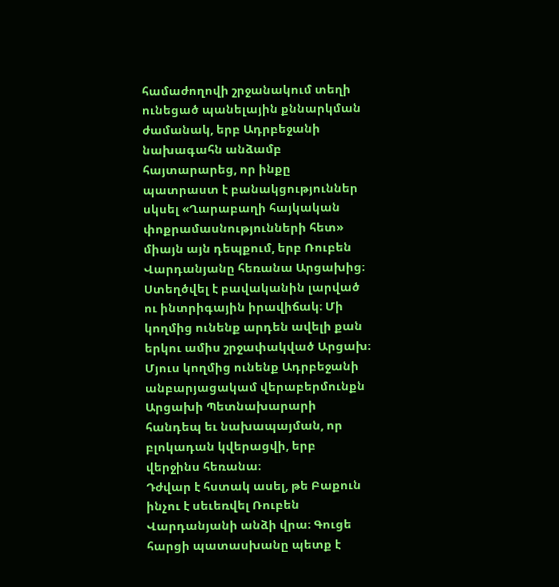համաժողովի շրջանակում տեղի ունեցած պանելային քննարկման ժամանակ, երբ Ադրբեջանի նախագահն անձամբ հայտարարեց, որ ինքը պատրաստ է բանակցություններ սկսել «Ղարաբաղի հայկական փոքրամասնությունների հետ» միայն այն դեպքում, երբ Ռուբեն Վարդանյանը հեռանա Արցախից։ Ստեղծվել է բավականին լարված ու ինտրիգային իրավիճակ։ Մի կողմից ունենք արդեն ավելի քան երկու ամիս շրջափակված Արցախ։ Մյուս կողմից ունենք Ադրբեջանի անբարյացակամ վերաբերմունքն Արցախի Պետնախարարի հանդեպ եւ նախապայման, որ բլոկադան կվերացվի, երբ վերջինս հեռանա։
Դժվար է հստակ ասել, թե Բաքուն ինչու է սեւեռվել Ռուբեն Վարդանյանի անձի վրա։ Գուցե հարցի պատասխանը պետք է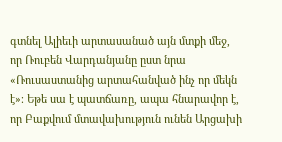գտնել Ալիեւի արտասանած այն մտքի մեջ, որ Ռուբեն Վարդանյանը ըստ նրա «Ռուսաստանից արտահանված ինչ որ մեկն է»։ Եթե սա է պատճառը, ապա հնարավոր է, որ Բաքվում մտավախություն ունեն Արցախի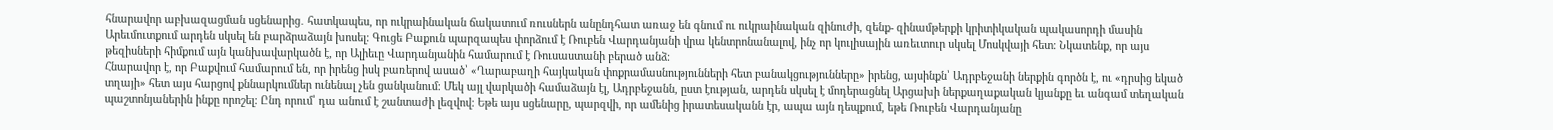հնարավոր աբխազացման սցենարից․ հատկապես, որ ուկրաինական ճակատում ռուսներն անընդհատ առաջ են գնում ու ուկրաինական զինուժի, զենք- զինամթերքի կրիտիկական պակասորդի մասին Արեւմուտքում արդեն սկսել են բարձրաձայն խոսել։ Գուցե Բաքուն պարզապես փորձում է Ռուբեն Վարդանյանի վրա կենտրոնանալով, ինչ որ կուլիսային առեւտուր սկսել Մոսկվայի հետ։ Նկատենք, որ այս թեզիսների հիմքում այն կանխավարկածն է, որ Ալիեւը Վարդանյանին համարում է Ռուսաստանի բերած անձ։
Հնարավոր է, որ Բաքվում համարում են, որ իրենց իսկ բառերով ասած՝ «Ղարաբաղի հայկական փոքրամասնությունների հետ բանակցությունները» իրենց, այսինքն՝ Ադրբեջանի ներքին գործն է, ու «դրսից եկած տղայի» հետ այս հարցով քննարկումներ ունենալ չեն ցանկանում։ Մեկ այլ վարկածի համաձայն էլ, Ադրբեջանն, ըստ էության, արդեն սկսել է մոդերացնել Արցախի ներքաղաքական կյանքը եւ անգամ տեղական պաշտոնյաներին ինքը որոշել։ Ընդ որում՝ դա անում է շանտաժի լեզվով։ Եթե այս սցենարը, պարզվի, որ ամենից իրատեսականն էր, ապա այն դեպքում, եթե Ռուբեն Վարդանյանը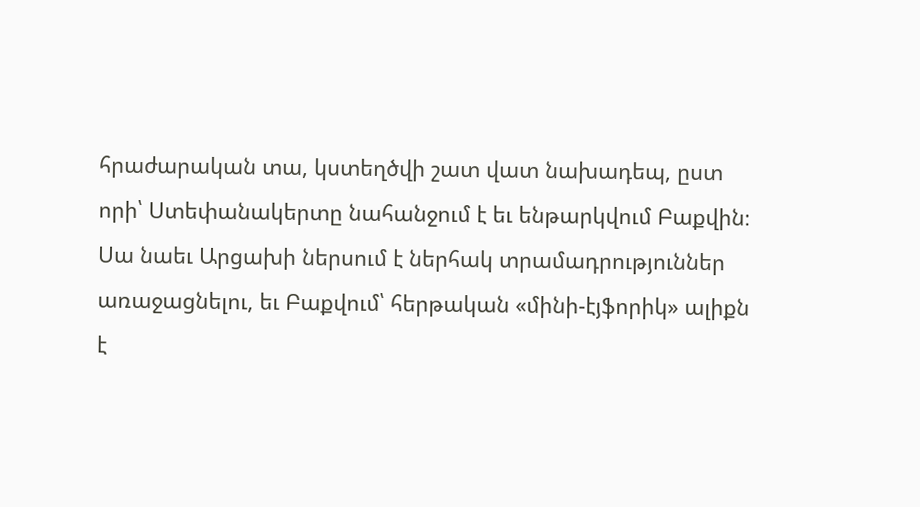հրաժարական տա, կստեղծվի շատ վատ նախադեպ, ըստ որի՝ Ստեփանակերտը նահանջում է եւ ենթարկվում Բաքվին։ Սա նաեւ Արցախի ներսում է ներհակ տրամադրություններ առաջացնելու, եւ Բաքվում՝ հերթական «մինի-էյֆորիկ» ալիքն է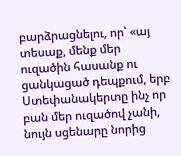բարձրացնելու, որ՝ «այ տեսաք, մենք մեր ուզածին հասանք ու ցանկացած դեպքում, երբ Ստեփանակերտը ինչ որ բան մեր ուզածով չանի, նույն սցենարը նորից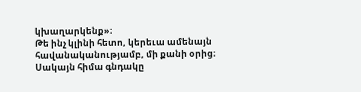կխաղարկենք»։
Թե ինչ կլինի հետո, կերեւա ամենայն հավանականությամբ, մի քանի օրից։ Սակայն հիմա գնդակը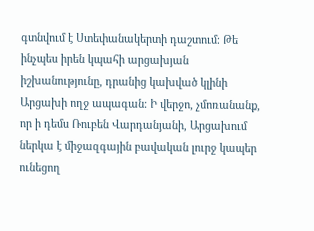գտնվում է Ստեփանակերտի դաշտում։ Թե ինչպես իրեն կպահի արցախյան իշխանությունը, դրանից կախված կլինի Արցախի ողջ ապագան։ Ի վերջո, չմոռանանք, որ ի դեմս Ռուբեն Վարդանյանի, Արցախում ներկա է միջազգային բավական լուրջ կապեր ունեցող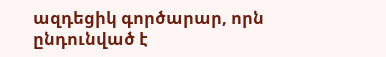ազդեցիկ գործարար, որն ընդունված է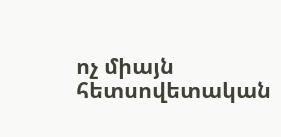ոչ միայն հետսովետական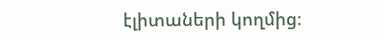էլիտաների կողմից։